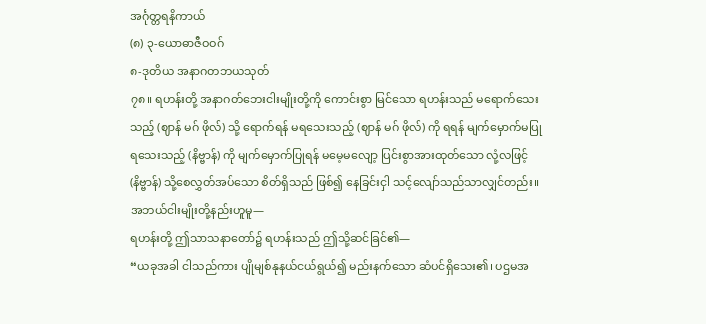အင်္ဂုတ္တရနိကာယ်
(၈) ၃-ယောဓာဇီဝဝဂ်
၈-ဒုတိယ အနာဂတဘယသုတ်
၇၈။ ရဟန်းတို့ အနာဂတ်ဘေးငါးမျိုးတို့ကို ကောင်းစွာ မြင်သော ရဟန်းသည် မရောက်သေးသည့် (ဈာန် မဂ် ဖိုလ်) သို့ ရောက်ရန် မရသေးသည့် (ဈာန် မဂ် ဖိုလ်) ကို ရရန် မျက်မှောက်မပြုရသေးသည့် (နိဗ္ဗာန်) ကို မျက်မှောက်ပြုရန် မမေ့မလျော့ ပြင်းစွာအားထုတ်သော လုံ့လဖြင့် (နိဗ္ဗာန်) သို့စေလွှတ်အပ်သော စိတ်ရှိသည် ဖြစ်၍ နေခြင်းငှါ သင့်လျော်သည်သာလျှင်တည်း။
အဘယ်ငါးမျိုးတို့နည်းဟူမူ—
ရဟန်းတို့ ဤသာသနာတော်၌ ရဟန်းသည် ဤသို့ဆင်ခြင်၏—
“ယခုအခါ ငါသည်ကား ပျိုမျစ်နုနယ်ငယ်ရွယ်၍ မည်းနက်သော ဆံပင်ရှိသေး၏၊ ပဌမအ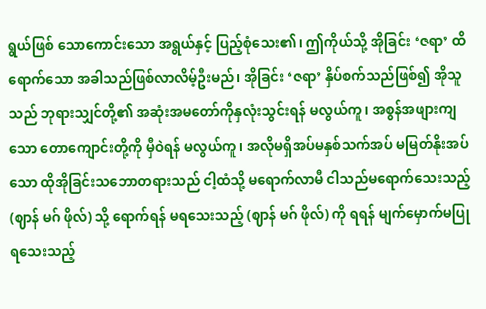ရွယ်ဖြစ် သောကောင်းသော အရွယ်နှင့် ပြည့်စုံသေး၏၊ ဤကိုယ်သို့ အိုခြင်း ‘ဇရာ’ ထိရောက်သော အခါသည်ဖြစ်လာလိမ့်ဦးမည်၊ အိုခြင်း ‘ဇရာ’ နှိပ်စက်သည်ဖြစ်၍ အိုသူသည် ဘုရားသျှင်တို့၏ အဆုံးအမတော်ကိုနှလုံးသွင်းရန် မလွယ်ကူ၊ အစွန်အဖျားကျသော တောကျောင်းတို့ကို မှီဝဲရန် မလွယ်ကူ၊ အလိုမရှိအပ်မနှစ်သက်အပ် မမြတ်နိုးအပ်သော ထိုအိုခြင်းသဘောတရားသည် ငါ့ထံသို့ မရောက်လာမီ ငါသည်မရောက်သေးသည့် (ဈာန် မဂ် ဖိုလ်) သို့ ရောက်ရန် မရသေးသည့် (ဈာန် မဂ် ဖိုလ်) ကို ရရန် မျက်မှောက်မပြုရသေးသည့်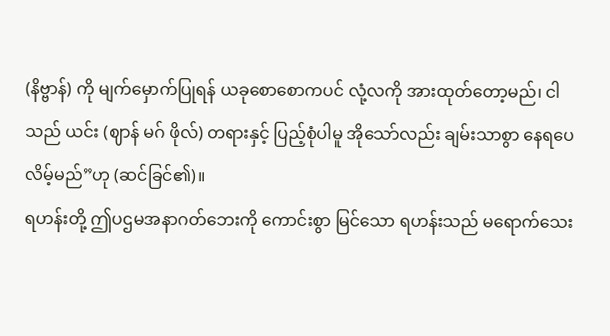(နိဗ္ဗာန်) ကို မျက်မှောက်ပြုရန် ယခုစောစောကပင် လုံ့လကို အားထုတ်တော့မည်၊ ငါသည် ယင်း (ဈာန် မဂ် ဖိုလ်) တရားနှင့် ပြည့်စုံပါမူ အိုသော်လည်း ချမ်းသာစွာ နေရပေလိမ့်မည်”ဟု (ဆင်ခြင်၏)။
ရဟန်းတို့ ဤပဌမအနာဂတ်ဘေးကို ကောင်းစွာ မြင်သော ရဟန်းသည် မရောက်သေး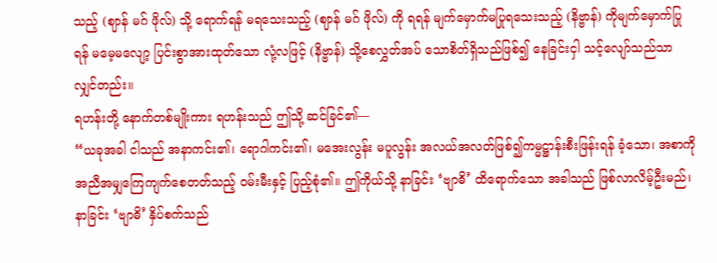သည့် (ဈာန် မဂ် ဖိုလ်) သို့ ရောက်ရန် မရသေးသည့် (ဈာန် မဂ် ဖိုလ်) ကို ရရန် မျက်မှောက်မပြုရသေးသည့် (နိဗ္ဗာန်) ကိုမျက်မှောက်ပြုရန် မမေ့မလျော့ ပြင်းစွာအားထုတ်သော လုံ့လဖြင့် (နိဗ္ဗာန်) သို့စေလွှတ်အပ် သောစိတ်ရှိသည်ဖြစ်၍ နေခြင်းငှါ သင့်လျော်သည်သာလျှင်တည်း။
ရဟန်းတို့ နောက်တစ်မျိုးကား ရဟန်းသည် ဤသို့ ဆင်ခြင်၏—
“ယခုအခါ ငါသည် အနာကင်း၏၊ ရောဂါကင်း၏၊ မအေးလွန်း မပူလွန်း အလယ်အလတ်ဖြစ်၍ကမ္မဋ္ဌာန်းစီးဖြန်းရန် ခံ့သော၊ အစာကို အညီအမျှကြေကျက်စေတတ်သည့် ဝမ်းမီးနှင့် ပြည့်စုံ၏။ ဤကိုယ်သို့ နာခြင်း ‘ဗျာဓိ’ ထိရောက်သော အခါသည် ဖြစ်လာလိမ့်ဦးမည်၊ နာခြင်း ‘ဗျာဓိ’ နှိပ်စက်သည်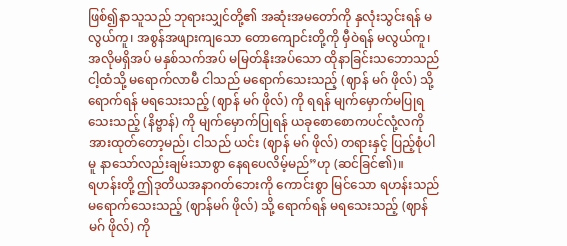ဖြစ်၍နာသူသည် ဘုရားသျှင်တို့၏ အဆုံးအမတော်ကို နှလုံးသွင်းရန် မလွယ်ကူ၊ အစွန်အဖျားကျသော တောကျောင်းတို့ကို မှီဝဲရန် မလွယ်ကူ၊ အလိုမရှိအပ် မနှစ်သက်အပ် မမြတ်နိုးအပ်သော ထိုနာခြင်းသဘောသည် ငါ့ထံသို့ မရောက်လာမီ ငါသည် မရောက်သေးသည့် (ဈာန် မဂ် ဖိုလ်) သို့ ရောက်ရန် မရသေးသည့် (ဈာန် မဂ် ဖိုလ်) ကို ရရန် မျက်မှောက်မပြုရသေးသည့် (နိဗ္ဗာန်) ကို မျက်မှောက်ပြုရန် ယခုစောစောကပင်လုံ့လကို အားထုတ်တော့မည်၊ ငါသည် ယင်း (ဈာန် မဂ် ဖိုလ်) တရားနှင့် ပြည့်စုံပါမူ နာသော်လည်းချမ်းသာစွာ နေရပေလိမ့်မည်”ဟု (ဆင်ခြင်၏)။
ရဟန်းတို့ ဤဒုတိယအနာဂတ်ဘေးကို ကောင်းစွာ မြင်သော ရဟန်းသည် မရောက်သေးသည့် (ဈာန်မဂ် ဖိုလ်) သို့ ရောက်ရန် မရသေးသည့် (ဈာန် မဂ် ဖိုလ်) ကို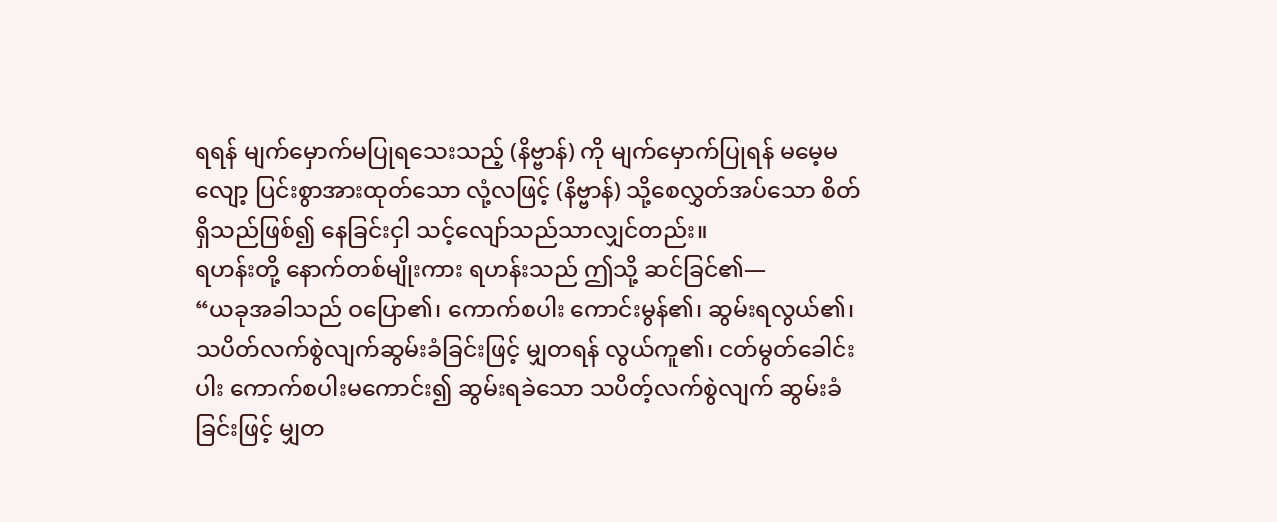ရရန် မျက်မှောက်မပြုရသေးသည့် (နိဗ္ဗာန်) ကို မျက်မှောက်ပြုရန် မမေ့မလျော့ ပြင်းစွာအားထုတ်သော လုံ့လဖြင့် (နိဗ္ဗာန်) သို့စေလွှတ်အပ်သော စိတ်ရှိသည်ဖြစ်၍ နေခြင်းငှါ သင့်လျော်သည်သာလျှင်တည်း။
ရဟန်းတို့ နောက်တစ်မျိုးကား ရဟန်းသည် ဤသို့ ဆင်ခြင်၏—
“ယခုအခါသည် ဝပြော၏၊ ကောက်စပါး ကောင်းမွန်၏၊ ဆွမ်းရလွယ်၏၊ သပိတ်လက်စွဲလျက်ဆွမ်းခံခြင်းဖြင့် မျှတရန် လွယ်ကူ၏၊ ငတ်မွတ်ခေါင်းပါး ကောက်စပါးမကောင်း၍ ဆွမ်းရခဲသော သပိတ့်လက်စွဲလျက် ဆွမ်းခံခြင်းဖြင့် မျှတ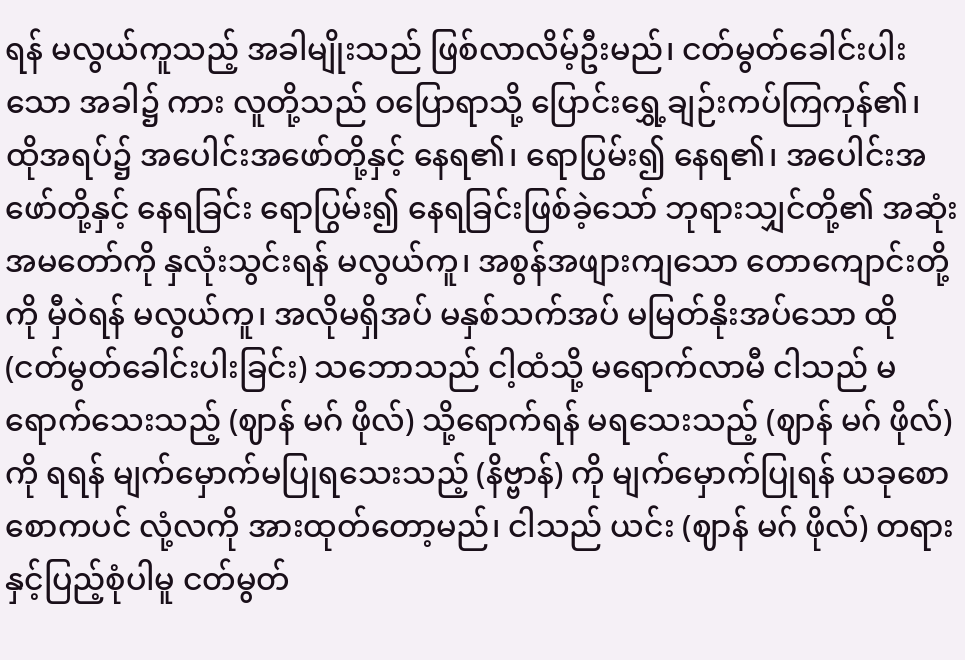ရန် မလွယ်ကူသည့် အခါမျိုးသည် ဖြစ်လာလိမ့်ဦးမည်၊ ငတ်မွတ်ခေါင်းပါးသော အခါ၌ ကား လူတို့သည် ဝပြောရာသို့ ပြောင်းရွှေ့ချဉ်းကပ်ကြကုန်၏၊ ထိုအရပ်၌ အပေါင်းအဖော်တို့နှင့် နေရ၏၊ ရောပြွမ်း၍ နေရ၏၊ အပေါင်းအဖော်တို့နှင့် နေရခြင်း ရောပြွမ်း၍ နေရခြင်းဖြစ်ခဲ့သော် ဘုရားသျှင်တို့၏ အဆုံးအမတော်ကို နှလုံးသွင်းရန် မလွယ်ကူ၊ အစွန်အဖျားကျသော တောကျောင်းတို့ကို မှီဝဲရန် မလွယ်ကူ၊ အလိုမရှိအပ် မနှစ်သက်အပ် မမြတ်နိုးအပ်သော ထို (ငတ်မွတ်ခေါင်းပါးခြင်း) သဘောသည် ငါ့ထံသို့ မရောက်လာမီ ငါသည် မရောက်သေးသည့် (ဈာန် မဂ် ဖိုလ်) သို့ရောက်ရန် မရသေးသည့် (ဈာန် မဂ် ဖိုလ်) ကို ရရန် မျက်မှောက်မပြုရသေးသည့် (နိဗ္ဗာန်) ကို မျက်မှောက်ပြုရန် ယခုစောစောကပင် လုံ့လကို အားထုတ်တော့မည်၊ ငါသည် ယင်း (ဈာန် မဂ် ဖိုလ်) တရားနှင့်ပြည့်စုံပါမူ ငတ်မွတ်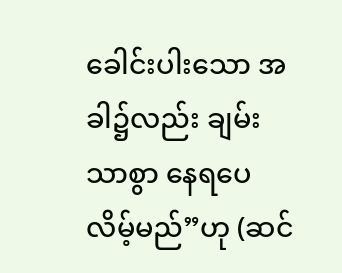ခေါင်းပါးသော အခါ၌လည်း ချမ်းသာစွာ နေရပေလိမ့်မည်”ဟု (ဆင်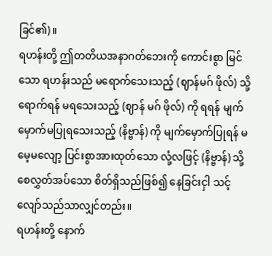ခြင်၏)။
ရဟန်းတို့ ဤတတိယအနာဂတ်ဘေးကို ကောင်းစွာ မြင်သော ရဟန်းသည် မရောက်သေးသည့် (ဈာန်မဂ် ဖိုလ်) သို့ ရောက်ရန် မရသေးသည့် (ဈာန် မဂ် ဖိုလ်) ကို ရရန် မျက်မှောက်မပြုရသေးသည့် (နိဗ္ဗာန်) ကို မျက်မှောက်ပြုရန် မမေ့မလျော့ ပြင်းစွာအားထုတ်သော လုံ့လဖြင့် (နိဗ္ဗာန်) သို့စေလွှတ်အပ်သော စိတ်ရှိသည်ဖြစ်၍ နေခြင်းငှါ သင့်လျော်သည်သာလျှင်တည်း။
ရဟန်းတို့ နောက်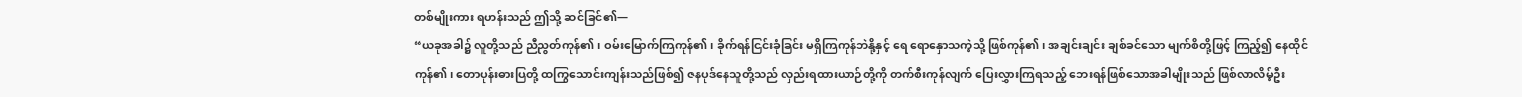တစ်မျိုးကား ရဟန်းသည် ဤသို့ ဆင်ခြင်၏—
“ယခုအခါ၌ လူတို့သည် ညီညွတ်ကုန်၏၊ ဝမ်းမြောက်ကြကုန်၏၊ ခိုက်ရန်ငြင်းခုံခြင်း မရှိကြကုန်ဘဲနို့နှင့် ရေ ရောနှောသကဲ့သို့ ဖြစ်ကုန်၏၊ အချင်းချင်း ချစ်ခင်သော မျက်စိတို့ဖြင့် ကြည့်၍ နေထိုင်ကုန်၏၊ တောပုန်းဓားပြတို့ ထကြွသောင်းကျန်းသည်ဖြစ်၍ ဇနပုဒ်နေသူတို့သည် လှည်းရထားယာဉ်တို့ကို တက်စီးကုန်လျက် ပြေးလွှားကြရသည့် ဘေးရန်ဖြစ်သောအခါမျိုးသည် ဖြစ်လာလိမ့်ဦး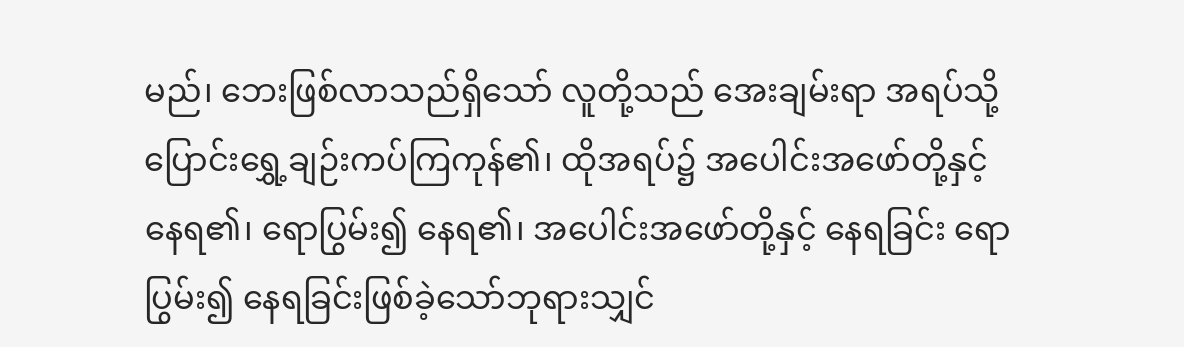မည်၊ ဘေးဖြစ်လာသည်ရှိသော် လူတို့သည် အေးချမ်းရာ အရပ်သို့ ပြောင်းရွှေ့ချဉ်းကပ်ကြကုန်၏၊ ထိုအရပ်၌ အပေါင်းအဖော်တို့နှင့် နေရ၏၊ ရောပြွမ်း၍ နေရ၏၊ အပေါင်းအဖော်တို့နှင့် နေရခြင်း ရောပြွမ်း၍ နေရခြင်းဖြစ်ခဲ့သော်ဘုရားသျှင်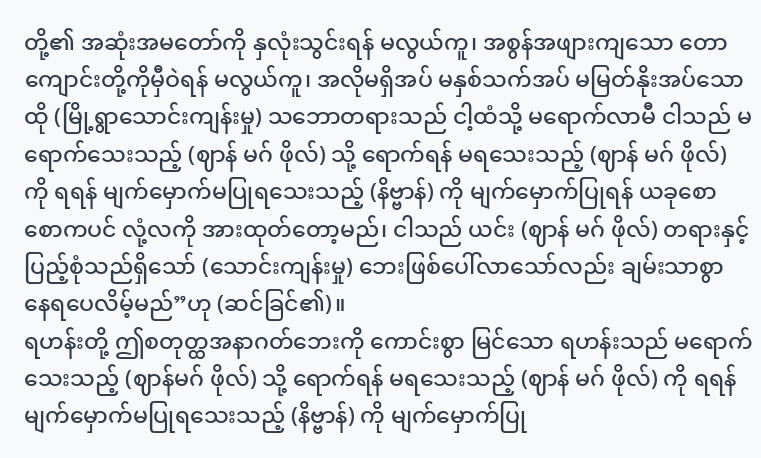တို့၏ အဆုံးအမတော်ကို နှလုံးသွင်းရန် မလွယ်ကူ၊ အစွန်အဖျားကျသော တောကျောင်းတို့ကိုမှီဝဲရန် မလွယ်ကူ၊ အလိုမရှိအပ် မနှစ်သက်အပ် မမြတ်နိုးအပ်သော ထို (မြို့ရွာသောင်းကျန်းမှု) သဘောတရားသည် ငါ့ထံသို့ မရောက်လာမီ ငါသည် မရောက်သေးသည့် (ဈာန် မဂ် ဖိုလ်) သို့ ရောက်ရန် မရသေးသည့် (ဈာန် မဂ် ဖိုလ်) ကို ရရန် မျက်မှောက်မပြုရသေးသည့် (နိဗ္ဗာန်) ကို မျက်မှောက်ပြုရန် ယခုစောစောကပင် လုံ့လကို အားထုတ်တော့မည်၊ ငါသည် ယင်း (ဈာန် မဂ် ဖိုလ်) တရားနှင့် ပြည့်စုံသည်ရှိသော် (သောင်းကျန်းမှု) ဘေးဖြစ်ပေါ်လာသော်လည်း ချမ်းသာစွာ နေရပေလိမ့်မည်”ဟု (ဆင်ခြင်၏)။
ရဟန်းတို့ ဤစတုတ္ထအနာဂတ်ဘေးကို ကောင်းစွာ မြင်သော ရဟန်းသည် မရောက်သေးသည့် (ဈာန်မဂ် ဖိုလ်) သို့ ရောက်ရန် မရသေးသည့် (ဈာန် မဂ် ဖိုလ်) ကို ရရန် မျက်မှောက်မပြုရသေးသည့် (နိဗ္ဗာန်) ကို မျက်မှောက်ပြု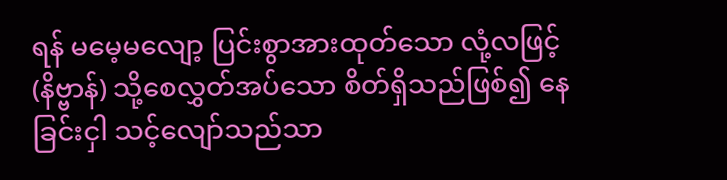ရန် မမေ့မလျော့ ပြင်းစွာအားထုတ်သော လုံ့လဖြင့် (နိဗ္ဗာန်) သို့စေလွှတ်အပ်သော စိတ်ရှိသည်ဖြစ်၍ နေခြင်းငှါ သင့်လျော်သည်သာ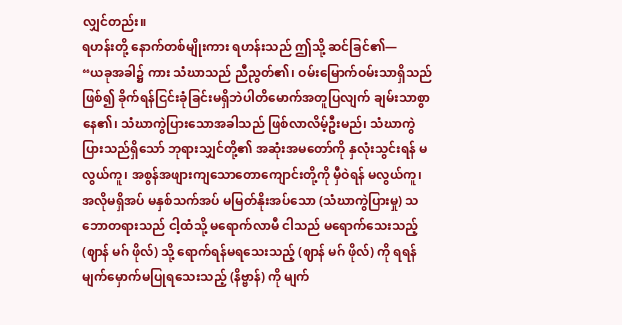လျှင်တည်း။
ရဟန်းတို့ နောက်တစ်မျိုးကား ရဟန်းသည် ဤသို့ ဆင်ခြင်၏—
“ယခုအခါ၌ ကား သံဃာသည် ညီညွတ်၏၊ ဝမ်းမြောက်ဝမ်းသာရှိသည်ဖြစ်၍ ခိုက်ရန်ငြင်းခုံခြင်းမရှိဘဲပါတိမောက်အတူပြလျက် ချမ်းသာစွာ နေ၏၊ သံဃာကွဲပြားသောအခါသည် ဖြစ်လာလိမ့်ဦးမည်၊ သံဃာကွဲပြားသည်ရှိသော် ဘုရားသျှင်တို့၏ အဆုံးအမတော်ကို နှလုံးသွင်းရန် မလွယ်ကူ၊ အစွန်အဖျားကျသောတောကျောင်းတို့ကို မှီဝဲရန် မလွယ်ကူ၊ အလိုမရှိအပ် မနှစ်သက်အပ် မမြတ်နိုးအပ်သော (သံဃာကွဲပြားမှု) သဘောတရားသည် ငါ့ထံသို့ မရောက်လာမီ ငါသည် မရောက်သေးသည့် (ဈာန် မဂ် ဖိုလ်) သို့ ရောက်ရန်မရသေးသည့် (ဈာန် မဂ် ဖိုလ်) ကို ရရန် မျက်မှောက်မပြုရသေးသည့် (နိဗ္ဗာန်) ကို မျက်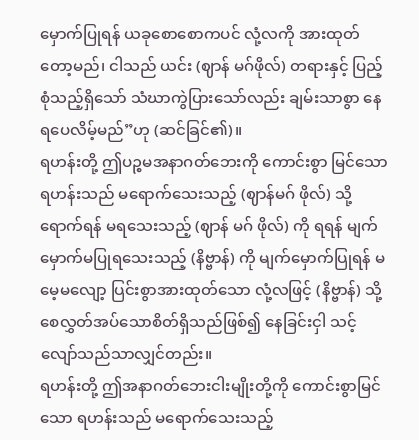မှောက်ပြုရန် ယခုစောစောကပင် လုံ့လကို အားထုတ်တော့မည်၊ ငါသည် ယင်း (ဈာန် မဂ်ဖိုလ်) တရားနှင့် ပြည့်စုံသည့်ရှိသော် သံဃာကွဲပြားသော်လည်း ချမ်းသာစွာ နေရပေလိမ့်မည်”ဟု (ဆင်ခြင်၏)။
ရဟန်းတို့ ဤပဉ္စမအနာဂတ်ဘေးကို ကောင်းစွာ မြင်သော ရဟန်းသည် မရောက်သေးသည့် (ဈာန်မဂ် ဖိုလ်) သို့ ရောက်ရန် မရသေးသည့် (ဈာန် မဂ် ဖိုလ်) ကို ရရန် မျက်မှောက်မပြုရသေးသည့် (နိဗ္ဗာန်) ကို မျက်မှောက်ပြုရန် မမေ့မလျော့ ပြင်းစွာအားထုတ်သော လုံ့လဖြင့် (နိဗ္ဗာန်) သို့စေလွှတ်အပ်သောစိတ်ရှိသည်ဖြစ်၍ နေခြင်းငှါ သင့်လျော်သည်သာလျှင်တည်း။
ရဟန်းတို့ ဤအနာဂတ်ဘေးငါးမျိုးတို့ကို ကောင်းစွာမြင်သော ရဟန်းသည် မရောက်သေးသည့်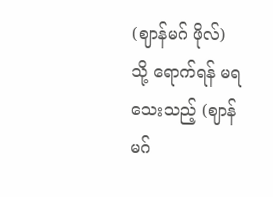(ဈာန်မဂ် ဖိုလ်) သို့ ရောက်ရန် မရသေးသည့် (ဈာန် မဂ်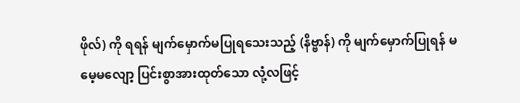ဖိုလ်) ကို ရရန် မျက်မှောက်မပြုရသေးသည့် (နိဗ္ဗာန်) ကို မျက်မှောက်ပြုရန် မမေ့မလျော့ ပြင်းစွာအားထုတ်သော လုံ့လဖြင့်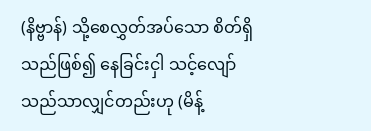(နိဗ္ဗာန်) သို့စေလွှတ်အပ်သော စိတ်ရှိသည်ဖြစ်၍ နေခြင်းငှါ သင့်လျော်သည်သာလျှင်တည်းဟု (မိန့်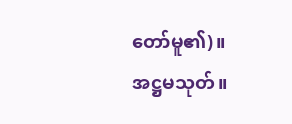တော်မူ၏)။
အဋ္ဌမသုတ်။